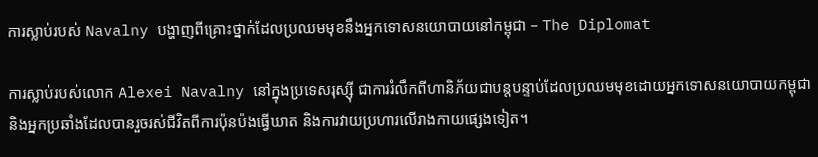ការស្លាប់របស់ Navalny បង្ហាញពីគ្រោះថ្នាក់ដែលប្រឈមមុខនឹងអ្នកទោសនយោបាយនៅកម្ពុជា – The Diplomat

ការស្លាប់របស់លោក Alexei Navalny នៅក្នុងប្រទេសរុស្ស៊ី ជាការរំលឹកពីហានិភ័យជាបន្តបន្ទាប់ដែលប្រឈមមុខដោយអ្នកទោសនយោបាយកម្ពុជា និងអ្នកប្រឆាំងដែលបានរួចរស់ជីវិតពីការប៉ុនប៉ងធ្វើឃាត និងការវាយប្រហារលើរាងកាយផ្សេងទៀត។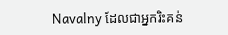Navalny ដែលជាអ្នករិះគន់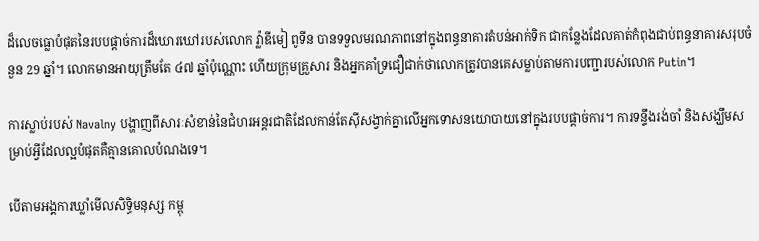ដ៏លេចធ្លោបំផុតនៃរបបផ្តាច់ការដ៏ឃោរឃៅរបស់លោក វ្ល៉ាឌីមៀ ពូទីន បានទទួលមរណភាពនៅក្នុងពន្ធនាគារតំបន់អាក់ទិក ជាកន្លែងដែលគាត់កំពុងជាប់ពន្ធនាគារសរុបចំនួន 29 ឆ្នាំ។ លោកមានអាយុត្រឹមតែ ៤៧ ឆ្នាំប៉ុណ្ណោះ ហើយក្រុមគ្រួសារ និងអ្នកគាំទ្រជឿជាក់ថាលោកត្រូវបានគេសម្លាប់តាមការបញ្ជារបស់លោក Putin។

ការស្លាប់របស់ Navalny បង្ហាញពីសារៈសំខាន់នៃជំហរអន្តរជាតិដែលកាន់តែស៊ីសង្វាក់គ្នាលើអ្នកទោសនយោបាយនៅក្នុងរបបផ្តាច់ការ។ ការទន្ទឹងរង់ចាំ និងសង្ឃឹមសម្រាប់អ្វីដែលល្អបំផុតគឺគ្មានគោលបំណងទេ។

បើតាមអង្គការឃ្លាំមើលសិទ្ធិមនុស្ស កម្ពុ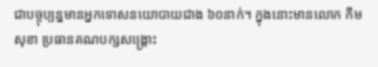ជាបច្ចុប្បន្នមានអ្នកទោសនយោបាយជាង ៦០នាក់។ ក្នុងនោះមានលោក កឹម សុខា ប្រធានគណបក្សសង្គ្រោះ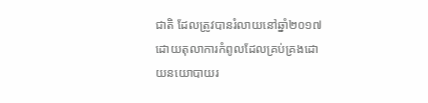ជាតិ ដែលត្រូវបានរំលាយនៅឆ្នាំ២០១៧ ដោយតុលាការកំពូលដែលគ្រប់គ្រងដោយនយោបាយរ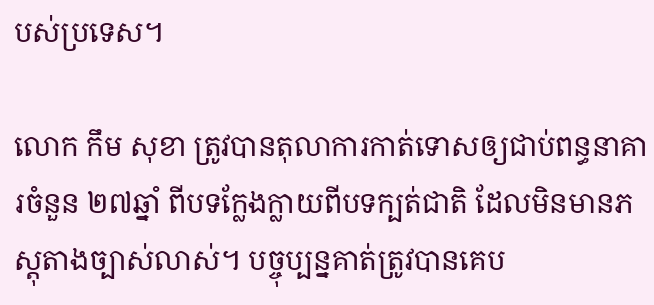បស់ប្រទេស។

លោក កឹម សុខា ត្រូវបានតុលាការកាត់ទោសឲ្យជាប់ពន្ធនាគារចំនួន ២៧ឆ្នាំ ពីបទក្លែងក្លាយពីបទក្បត់ជាតិ ដែលមិនមានភស្តុតាងច្បាស់លាស់។ បច្ចុប្បន្នគាត់ត្រូវបានគេប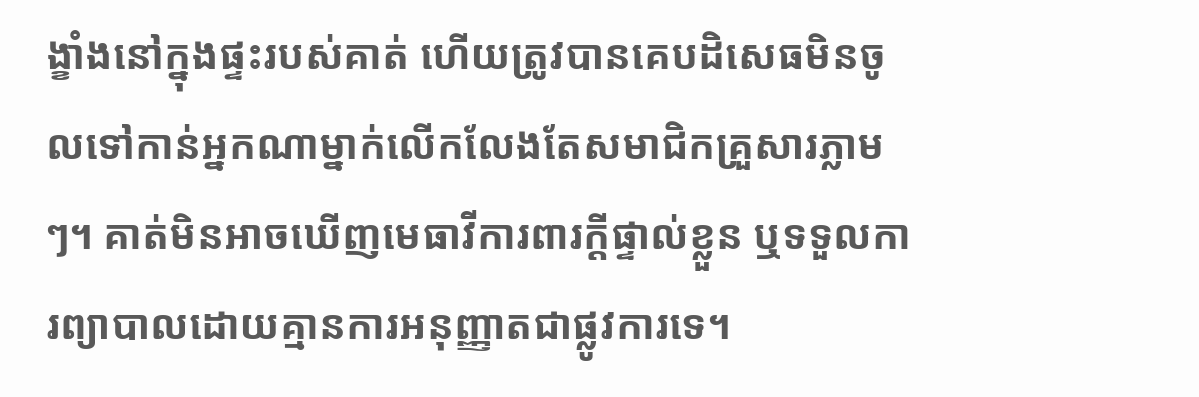ង្ខាំងនៅក្នុងផ្ទះរបស់គាត់ ហើយត្រូវបានគេបដិសេធមិនចូលទៅកាន់អ្នកណាម្នាក់លើកលែងតែសមាជិកគ្រួសារភ្លាមៗ។ គាត់មិនអាចឃើញមេធាវីការពារក្តីផ្ទាល់ខ្លួន ឬទទួលការព្យាបាលដោយគ្មានការអនុញ្ញាតជាផ្លូវការទេ។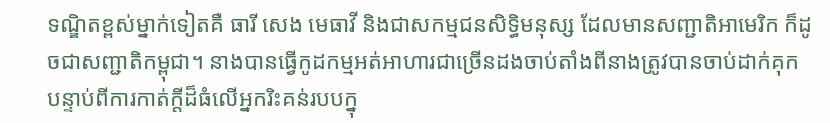ទណ្ឌិតខ្ពស់ម្នាក់ទៀតគឺ ធារី សេង មេធាវី និងជាសកម្មជនសិទ្ធិមនុស្ស ដែលមានសញ្ជាតិអាមេរិក ក៏ដូចជាសញ្ជាតិកម្ពុជា។ នាងបានធ្វើកូដកម្មអត់អាហារជាច្រើនដងចាប់តាំងពីនាងត្រូវបានចាប់ដាក់គុកបន្ទាប់ពីការកាត់ក្តីដ៏ធំលើអ្នករិះគន់របបក្នុ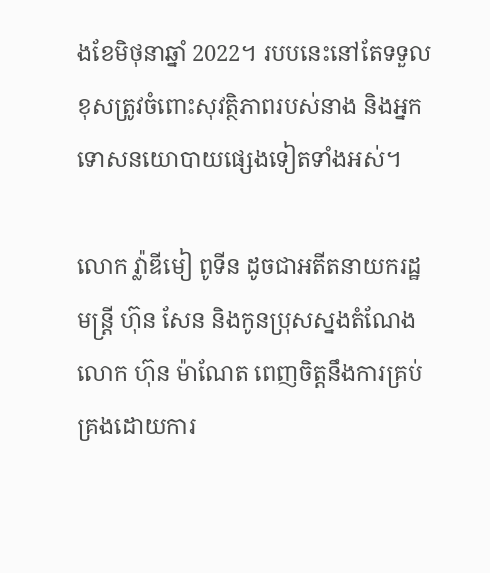ងខែមិថុនាឆ្នាំ 2022។ របបនេះនៅតែទទួលខុសត្រូវចំពោះសុវត្ថិភាពរបស់នាង និងអ្នកទោសនយោបាយផ្សេងទៀតទាំងអស់។

លោក វ្ល៉ាឌីមៀ ពូទីន ដូចជាអតីតនាយករដ្ឋមន្ត្រី ហ៊ុន សែន និងកូនប្រុសស្នងតំណែងលោក ហ៊ុន ម៉ាណែត ពេញចិត្តនឹងការគ្រប់គ្រងដោយការ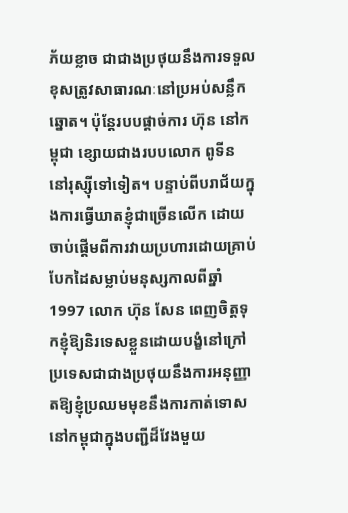ភ័យខ្លាច ជាជាងប្រថុយនឹងការទទួលខុសត្រូវសាធារណៈនៅប្រអប់សន្លឹកឆ្នោត។ ប៉ុន្តែរបបផ្តាច់ការ ហ៊ុន នៅកម្ពុជា ខ្សោយជាងរបបលោក ពូទីន នៅរុស្ស៊ីទៅទៀត។ បន្ទាប់ពីបរាជ័យក្នុងការធ្វើឃាតខ្ញុំជាច្រើនលើក ដោយចាប់ផ្តើមពីការវាយប្រហារដោយគ្រាប់បែកដៃសម្លាប់មនុស្សកាលពីឆ្នាំ 1997 លោក ហ៊ុន សែន ពេញចិត្តទុកខ្ញុំឱ្យនិរទេសខ្លួនដោយបង្ខំនៅក្រៅប្រទេសជាជាងប្រថុយនឹងការអនុញ្ញាតឱ្យខ្ញុំប្រឈមមុខនឹងការកាត់ទោសនៅកម្ពុជាក្នុងបញ្ជីដ៏វែងមួយ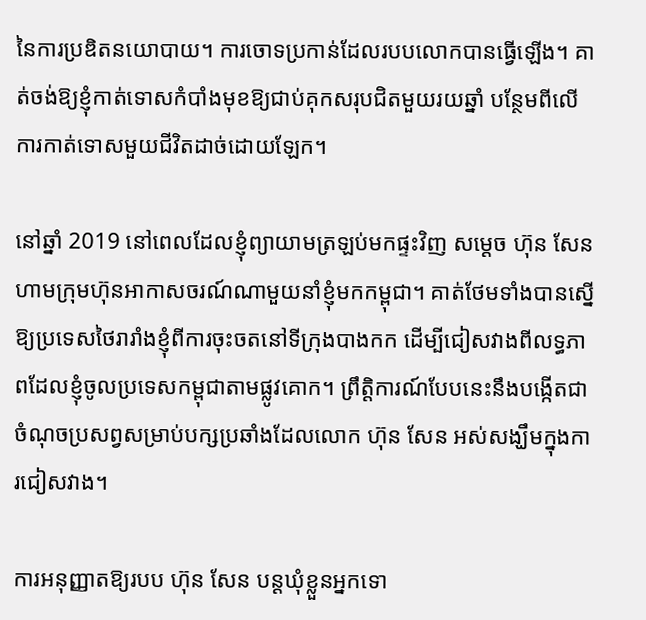នៃការប្រឌិតនយោបាយ។ ការចោទប្រកាន់ដែលរបបលោកបានធ្វើឡើង។ គាត់ចង់ឱ្យខ្ញុំកាត់ទោសកំបាំងមុខឱ្យជាប់គុកសរុបជិតមួយរយឆ្នាំ បន្ថែមពីលើការកាត់ទោសមួយជីវិតដាច់ដោយឡែក។

នៅឆ្នាំ 2019 នៅពេលដែលខ្ញុំព្យាយាមត្រឡប់មកផ្ទះវិញ សម្តេច ហ៊ុន សែន ហាមក្រុមហ៊ុនអាកាសចរណ៍ណាមួយនាំខ្ញុំមកកម្ពុជា។ គាត់ថែមទាំងបានស្នើឱ្យប្រទេសថៃរារាំងខ្ញុំពីការចុះចតនៅទីក្រុងបាងកក ដើម្បីជៀសវាងពីលទ្ធភាពដែលខ្ញុំចូលប្រទេសកម្ពុជាតាមផ្លូវគោក។ ព្រឹត្តិការណ៍បែបនេះនឹងបង្កើតជាចំណុចប្រសព្វសម្រាប់បក្សប្រឆាំងដែលលោក ហ៊ុន សែន អស់សង្ឃឹមក្នុងការជៀសវាង។

ការអនុញ្ញាតឱ្យរបប ហ៊ុន សែន បន្តឃុំខ្លួនអ្នកទោ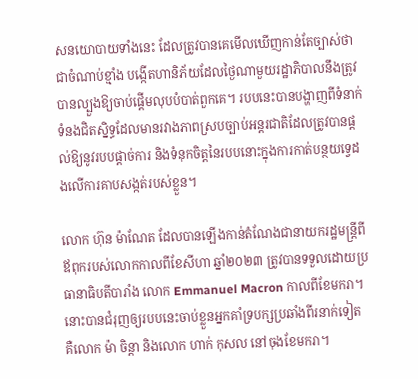សនយោបាយទាំងនេះ ដែលត្រូវបានគេមើលឃើញកាន់តែច្បាស់ថាជាចំណាប់ខ្មាំង បង្កើតហានិភ័យដែលថ្ងៃណាមួយរដ្ឋាភិបាលនឹងត្រូវបានល្បួងឱ្យចាប់ផ្តើមលុបបំបាត់ពួកគេ។ របបនេះបានបង្ហាញពីទំនាក់ទំនងជិតស្និទ្ធដែលមានរវាងភាពស្របច្បាប់អន្តរជាតិដែលត្រូវបានផ្តល់ឱ្យនូវរបបផ្តាច់ការ និងទំនុកចិត្តនៃរបបនោះក្នុងការកាត់បន្ថយទ្វេដងលើការគាបសង្កត់របស់ខ្លួន។

លោក ហ៊ុន ម៉ាណែត ដែលបានឡើងកាន់តំណែងជានាយករដ្ឋមន្ត្រីពីឪពុករបស់លោកកាលពីខែសីហា ឆ្នាំ២០២៣ ត្រូវបានទទួលដោយប្រធានាធិបតីបារាំង លោក Emmanuel Macron កាលពីខែមករា។ នោះបានជំរុញឲ្យរបបនេះចាប់ខ្លួនអ្នកគាំទ្របក្សប្រឆាំងពីរនាក់ទៀត គឺលោក ម៉ា ចិន្តា និងលោក ហាក់ កុសល នៅចុងខែមករា។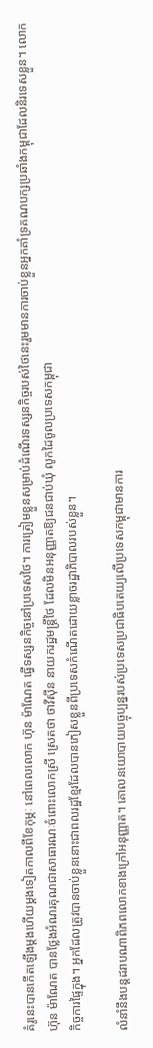គំរូនេះបានកើតឡើងម្តងហើយម្តងទៀតកាលពីខែកុម្ភៈ នៅពេលលោក ហ៊ុន ម៉ាណែត ធ្វើទស្សនកិច្ចនៅប្រទេសថៃ។ ការត្រៀមខ្លួនសម្រាប់ដំណើរទស្សនកិច្ចរបស់ថៃនេះរួមមានការចាប់ខ្លួនអ្នកគាំទ្រគណបក្សប្រឆាំងកម្ពុជាដែលនិរទេសខ្លួន។ លោក ហ៊ុន ម៉ាណែត បានថ្លែងអំណរគុណជាសាធារណៈចំពោះលោកស្រី ស្រេតថា ថាវីស៊ីន នាយករដ្ឋមន្រ្តីថៃ ដែលមិនអនុញ្ញាតឱ្យជនជាប់ឃុំ លូកដៃចូលប្រទេសកម្ពុជា
កិច្ចការផ្ទៃក្នុង។ អ្នកដែលត្រូវបានចាប់ខ្លួននោះជាពលរដ្ឋខ្មែរដែលបានភៀសខ្លួនពីប្រទេសកំណើតដោយខ្លាចរដ្ឋាភិបាលរបស់ខ្លួន។

លំនាំនឹងបន្តដរាបណាពិភពលោកខាងក្រៅអនុញ្ញាត។ គោលនយោបាយបច្ចុប្បន្នរបស់ប្រទេសប្រជាធិបតេយ្យលើប្រទេសកម្ពុជាមានការ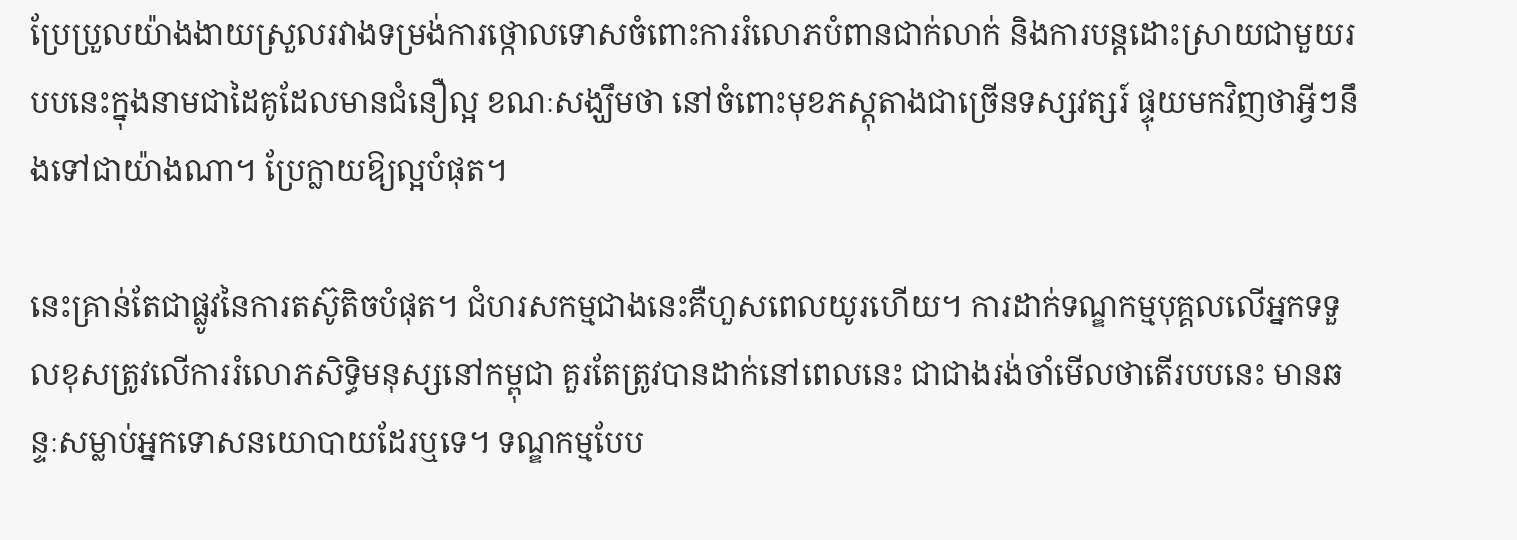ប្រែប្រួលយ៉ាងងាយស្រួលរវាងទម្រង់ការថ្កោលទោសចំពោះការរំលោភបំពានជាក់លាក់ និងការបន្តដោះស្រាយជាមួយរបបនេះក្នុងនាមជាដៃគូដែលមានជំនឿល្អ ខណៈសង្ឃឹមថា នៅចំពោះមុខភស្តុតាងជាច្រើនទស្សវត្សរ៍ ផ្ទុយមកវិញថាអ្វីៗនឹងទៅជាយ៉ាងណា។ ប្រែក្លាយឱ្យល្អបំផុត។

នេះគ្រាន់តែជាផ្លូវនៃការតស៊ូតិចបំផុត។ ជំហរសកម្មជាងនេះគឺហួសពេលយូរហើយ។ ការដាក់ទណ្ឌកម្មបុគ្គលលើអ្នកទទួលខុសត្រូវលើការរំលោភសិទ្ធិមនុស្សនៅកម្ពុជា គួរតែត្រូវបានដាក់នៅពេលនេះ ជាជាងរង់ចាំមើលថាតើរបបនេះ មានឆន្ទៈសម្លាប់អ្នកទោសនយោបាយដែរឬទេ។ ទណ្ឌកម្មបែប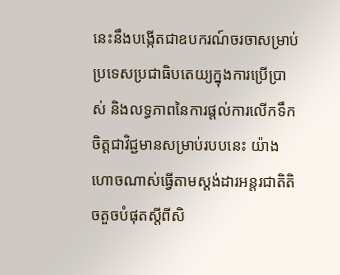នេះនឹងបង្កើតជាឧបករណ៍ចរចាសម្រាប់ប្រទេសប្រជាធិបតេយ្យក្នុងការប្រើប្រាស់ និងលទ្ធភាពនៃការផ្តល់ការលើកទឹកចិត្តជាវិជ្ជមានសម្រាប់របបនេះ យ៉ាងហោចណាស់ធ្វើតាមស្តង់ដារអន្តរជាតិតិចតួចបំផុតស្តីពីសិ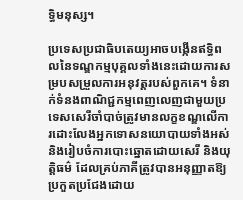ទ្ធិមនុស្ស។

ប្រទេសប្រជាធិបតេយ្យអាចបង្កើនឥទ្ធិពលនៃទណ្ឌកម្មបុគ្គលទាំងនេះដោយការសម្របសម្រួលការអនុវត្តរបស់ពួកគេ។ ទំនាក់ទំនងពាណិជ្ជកម្មពេញលេញជាមួយប្រទេសសេរីចាំបាច់ត្រូវមានលក្ខខណ្ឌលើការដោះលែងអ្នកទោសនយោបាយទាំងអស់ និងរៀបចំការបោះឆ្នោតដោយសេរី និងយុត្តិធម៌ ដែលគ្រប់ភាគីត្រូវបានអនុញ្ញាតឱ្យប្រកួតប្រជែងដោយ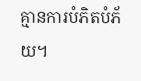គ្មានការបំភិតបំភ័យ។